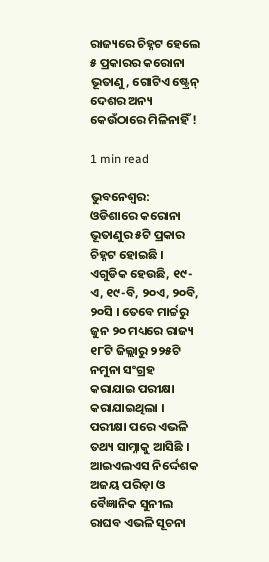ରାଜ୍ୟରେ ଚିହ୍ନଟ ହେଲେ ୫ ପ୍ରକାରର କରୋନା ଭୂତାଣୁ, ଗୋଟିଏ ଷ୍ଟ୍ରେନ୍ ଦେଶର ଅନ୍ୟ କେଉଁଠାରେ ମିଳିନାହିଁ !

1 min read

ଭୁବନେଶ୍ୱର:  ଓଡିଶାରେ କରୋନା ଭୂତାଣୁର ୫ଟି ପ୍ରକାର ଚିହ୍ନଟ ହୋଇଛି । ଏଗୁଡିକ ହେଉଛି, ୧୯-ଏ, ୧୯-ବି, ୨୦ଏ, ୨୦ବି, ୨୦ସି । ତେବେ ମାର୍ଚ୍ଚରୁ ଜୁନ ୨୦ ମଧ୍ୟରେ ରାଜ୍ୟ ୧୮ଟି ଜିଲ୍ଲାରୁ ୨୨୫ଟି ନମୁନା ସଂଗ୍ରହ କରାଯାଇ ପରୀକ୍ଷା କରାଯାଇଥିଲା । ପରୀକ୍ଷା ପରେ ଏଭଳି ତଥ୍ୟ ସାମ୍ନାକୁ ଆସିଛି । ଆଇଏଲଏସ ନିର୍ଦ୍ଦେଶକ ଅଜୟ ପରିଡ଼ା ଓ ବୈଜ୍ଞାନିକ ସୁନୀଲ ରାଘବ ଏଭଳି ସୂଚନା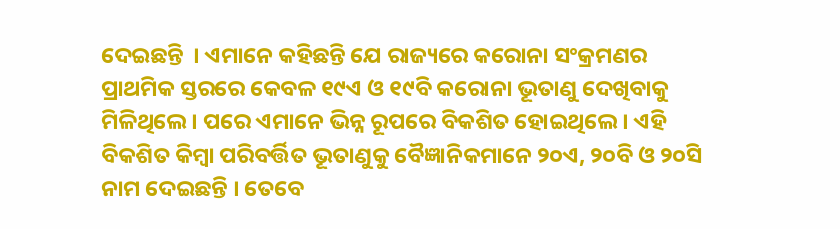ଦେଇଛନ୍ତି  । ଏମାନେ କହିଛନ୍ତି ଯେ ରାଜ୍ୟରେ କରୋନା ସଂକ୍ରମଣର ପ୍ରାଥମିକ ସ୍ତରରେ କେବଳ ୧୯ଏ ଓ ୧୯ବି କରୋନା ଭୂତାଣୁ ଦେଖିବାକୁ ମିଳିଥିଲେ । ପରେ ଏମାନେ ଭିନ୍ନ ରୂପରେ ବିକଶିତ ହୋଇଥିଲେ । ଏହି ବିକଶିତ କିମ୍ୱା ପରିବର୍ତ୍ତିତ ଭୂତାଣୁକୁ ବୈଜ୍ଞାନିକମାନେ ୨୦ଏ, ୨୦ବି ଓ ୨୦ସି ନାମ ଦେଇଛନ୍ତି । ତେବେ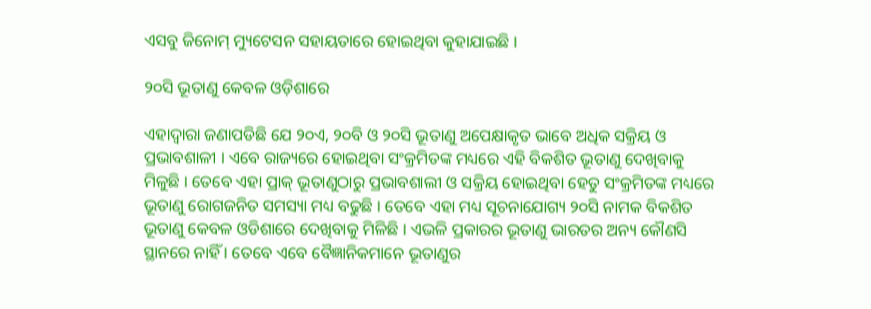ଏସବୁ ଜିନୋମ୍ ମ୍ୟୁଟେସନ ସହାୟତାରେ ହୋଇଥିବା କୁହାଯାଇଛି ।

୨୦ସି ଭୂତାଣୁ କେବଳ ଓଡ଼ିଶାରେ

ଏହାଦ୍ୱାରା ଜଣାପଡିଛି ଯେ ୨୦ଏ, ୨୦ବି ଓ ୨୦ସି ଭୂତାଣୁ ଅପେକ୍ଷାକୃତ ଭାବେ ଅଧିକ ସକ୍ରିୟ ଓ ପ୍ରଭାବଶାଳୀ । ଏବେ ରାଜ୍ୟରେ ହୋଇଥିବା ସଂକ୍ରମିତଙ୍କ ମଧ୍ୟରେ ଏହି ବିକଶିତ ଭୂତାଣୁ ଦେଖିବାକୁ ମିଳୁଛି । ତେବେ ଏହା ପ୍ରାକ୍ ଭୂତାଣୁଠାରୁ ପ୍ରଭାବଶାଲୀ ଓ ସକ୍ରିୟ ହୋଇଥିବା ହେତୁ ସଂକ୍ରମିତଙ୍କ ମଧ୍ୟରେ ଭୂତାଣୁ ରୋଗଜନିତ ସମସ୍ୟା ମଧ୍ୟ ବଢୁଛି । ତେବେ ଏହା ମଧ୍ୟ ସୂଚନାଯୋଗ୍ୟ ୨୦ସି ନାମକ ବିକଶିତ ଭୂତାଣୁ କେବଳ ଓଡିଶାରେ ଦେଖିବାକୁ ମିଳିଛି । ଏଭଳି ପ୍ରକାରର ଭୂତାଣୁ ଭାରତର ଅନ୍ୟ କୌଣସି ସ୍ଥାନରେ ନାହିଁ । ତେବେ ଏବେ ବୈଜ୍ଞାନିକମାନେ ଭୂତାଣୁର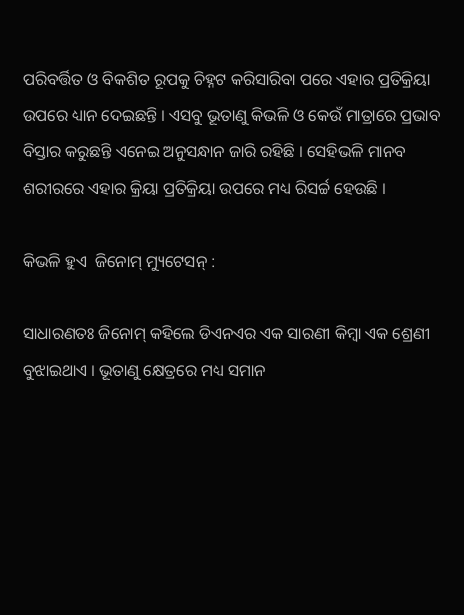ପରିବର୍ତ୍ତିତ ଓ ବିକଶିତ ରୂପକୁ ଚିହ୍ନଟ କରିସାରିବା ପରେ ଏହାର ପ୍ରତିକ୍ରିୟା ଉପରେ ଧ୍ୟାନ ଦେଇଛନ୍ତି । ଏସବୁ ଭୂତାଣୁ କିଭଳି ଓ କେଉଁ ମାତ୍ରାରେ ପ୍ରଭାବ ବିସ୍ତାର କରୁଛନ୍ତି ଏନେଇ ଅନୁସନ୍ଧାନ ଜାରି ରହିଛି । ସେହିଭଳି ମାନବ ଶରୀରରେ ଏହାର କ୍ରିୟା ପ୍ରତିକ୍ରିୟା ଉପରେ ମଧ୍ୟ ରିସର୍ଚ୍ଚ ହେଉଛି ।

କିଭଳି ହୁଏ  ଜିନୋମ୍ ମ୍ୟୁଟେସନ୍ :

ସାଧାରଣତଃ ଜିନୋମ୍ କହିଲେ ଡିଏନଏର ଏକ ସାରଣୀ କିମ୍ୱା ଏକ ଶ୍ରେଣୀ ବୁଝାଇଥାଏ । ଭୂତାଣୁ କ୍ଷେତ୍ରରେ ମଧ୍ୟ ସମାନ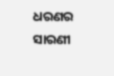ଧରଣର ସାରଣୀ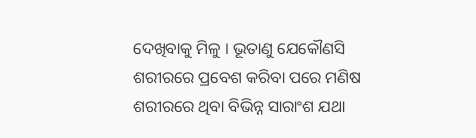ଦେଖିବାକୁ ମିଳୁ । ଭୂତାଣୁ ଯେକୌଣସି ଶରୀରରେ ପ୍ରବେଶ କରିବା ପରେ ମଣିଷ ଶରୀରରେ ଥିବା ବିଭିନ୍ନ ସାରାଂଶ ଯଥା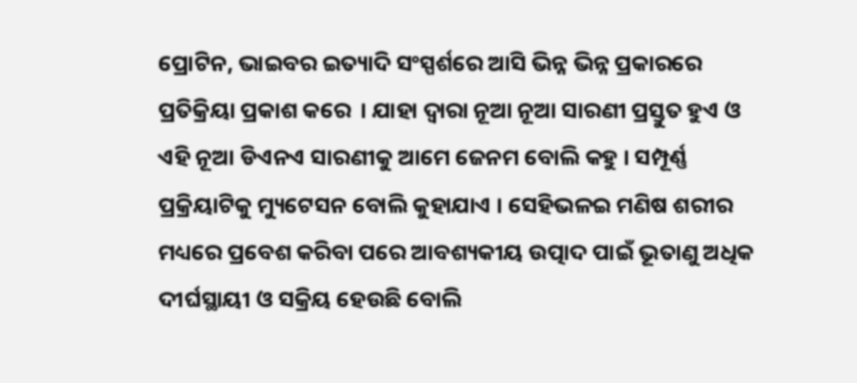ପ୍ରୋଟିନ, ଭାଇବର ଇତ୍ୟାଦି ସଂସ୍ପର୍ଶରେ ଆସି ଭିନ୍ନ ଭିନ୍ନ ପ୍ରକାରରେ ପ୍ରତିକ୍ରିୟା ପ୍ରକାଶ କରେ  । ଯାହା ଦ୍ୱାରା ନୂଆ ନୂଆ ସାରଣୀ ପ୍ରସ୍ତୁତ ହୁଏ ଓ ଏହି ନୂଆ ଡିଏନଏ ସାରଣୀକୁ ଆମେ ଜେନମ ବୋଲି କହୁ । ସମ୍ପୂର୍ଣ୍ଣ ପ୍ରକ୍ରିୟାଟିକୁ ମ୍ୟୁଟେସନ ବୋଲି କୁହାଯାଏ । ସେହିଭଳଇ ମଣିଷ ଶରୀର ମଧ୍ୟରେ ପ୍ରବେଶ କରିବା ପରେ ଆବଶ୍ୟକୀୟ ଉତ୍ପାଦ ପାଇଁ ଭୂତାଣୁ ଅଧିକ ଦୀର୍ଘସ୍ଥାୟୀ ଓ ସକ୍ରିୟ ହେଉଛି ବୋଲି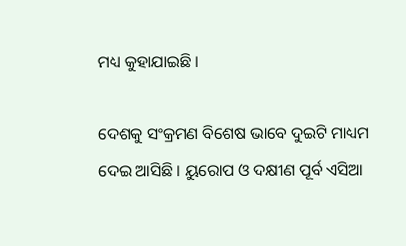ମଧ୍ୟ କୁହାଯାଇଛି ।

ଦେଶକୁ ସଂକ୍ରମଣ ବିଶେଷ ଭାବେ ଦୁଇଟି ମାଧ୍ୟମ ଦେଇ ଆସିଛି । ୟୁରୋପ ଓ ଦକ୍ଷୀଣ ପୂର୍ବ ଏସିଆ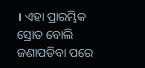। ଏହା ପ୍ରାରମ୍ଭିକ ସ୍ରୋତ ବୋଲି ଜଣାପଡିବା ପରେ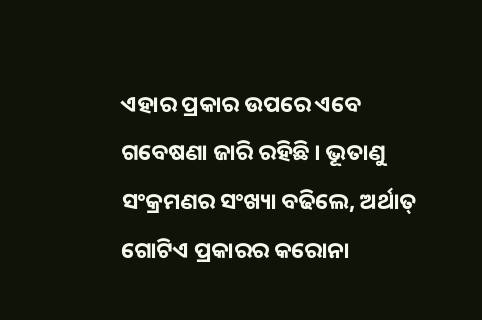ଏହାର ପ୍ରକାର ଉପରେ ଏବେ ଗବେଷଣା ଜାରି ରହିଛି । ଭୂତାଣୁ ସଂକ୍ରମଣର ସଂଖ୍ୟା ବଢିଲେ, ଅର୍ଥାତ୍ ଗୋଟିଏ ପ୍ରକାରର କରୋନା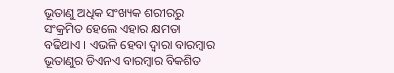ଭୂତାଣୁ ଅଧିକ ସଂଖ୍ୟକ ଶରୀରରୁ ସଂକ୍ରମିତ ହେଲେ ଏହାର କ୍ଷମତା ବଢିଥାଏ । ଏଭଳି ହେବା ଦ୍ୱାରା ବାରମ୍ବାର ଭୂତାଣୁର ଡିଏନଏ ବାରମ୍ୱାର ବିକଶିତ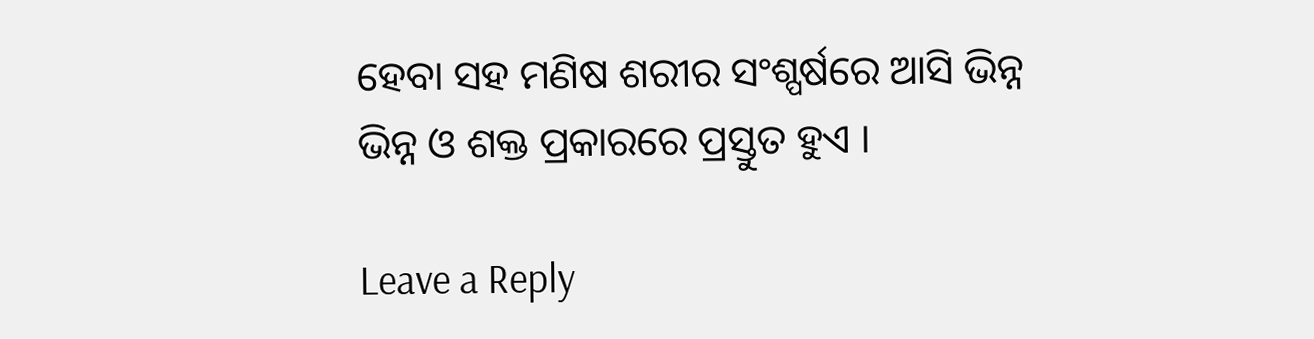ହେବା ସହ ମଣିଷ ଶରୀର ସଂଶ୍ପର୍ଷରେ ଆସି ଭିନ୍ନ ଭିନ୍ନ ଓ ଶକ୍ତ ପ୍ରକାରରେ ପ୍ରସ୍ତୁତ ହୁଏ ।

Leave a Reply